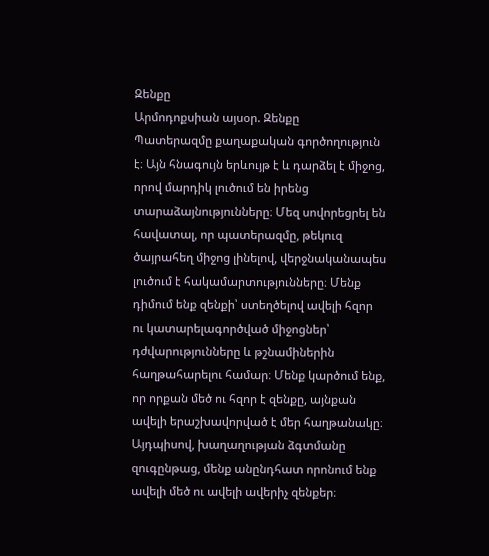Զենքը
Արմոդոքսիան այսօր. Զենքը
Պատերազմը քաղաքական գործողություն է։ Այն հնագույն երևույթ է և դարձել է միջոց, որով մարդիկ լուծում են իրենց տարաձայնությունները։ Մեզ սովորեցրել են հավատալ, որ պատերազմը, թեկուզ ծայրահեղ միջոց լինելով, վերջնականապես լուծում է հակամարտությունները։ Մենք դիմում ենք զենքի՝ ստեղծելով ավելի հզոր ու կատարելագործված միջոցներ՝ դժվարությունները և թշնամիներին հաղթահարելու համար։ Մենք կարծում ենք, որ որքան մեծ ու հզոր է զենքը, այնքան ավելի երաշխավորված է մեր հաղթանակը։ Այդպիսով, խաղաղության ձգտմանը զուգընթաց, մենք անընդհատ որոնում ենք ավելի մեծ ու ավելի ավերիչ զենքեր։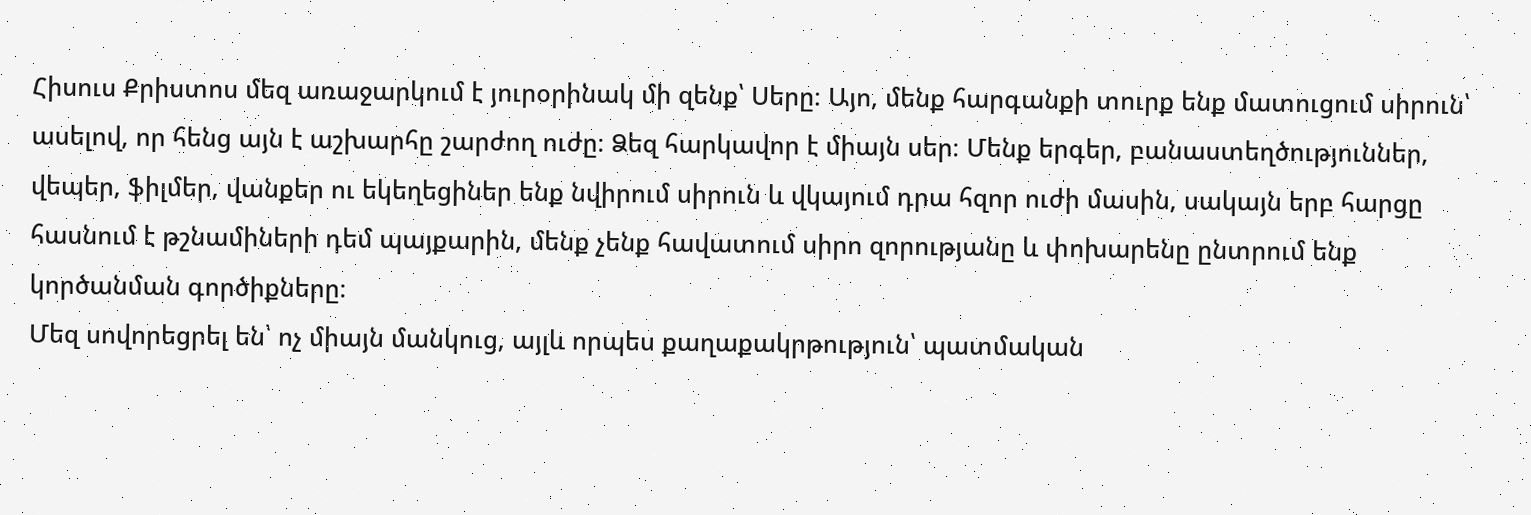Հիսուս Քրիստոս մեզ առաջարկում է յուրօրինակ մի զենք՝ Սերը։ Այո, մենք հարգանքի տուրք ենք մատուցում սիրուն՝ ասելով, որ հենց այն է աշխարհը շարժող ուժը։ Ձեզ հարկավոր է միայն սեր։ Մենք երգեր, բանաստեղծություններ, վեպեր, ֆիլմեր, վանքեր ու եկեղեցիներ ենք նվիրում սիրուն և վկայում դրա հզոր ուժի մասին, սակայն երբ հարցը հասնում է թշնամիների դեմ պայքարին, մենք չենք հավատում սիրո զորությանը և փոխարենը ընտրում ենք կործանման գործիքները։
Մեզ սովորեցրել են՝ ոչ միայն մանկուց, այլև որպես քաղաքակրթություն՝ պատմական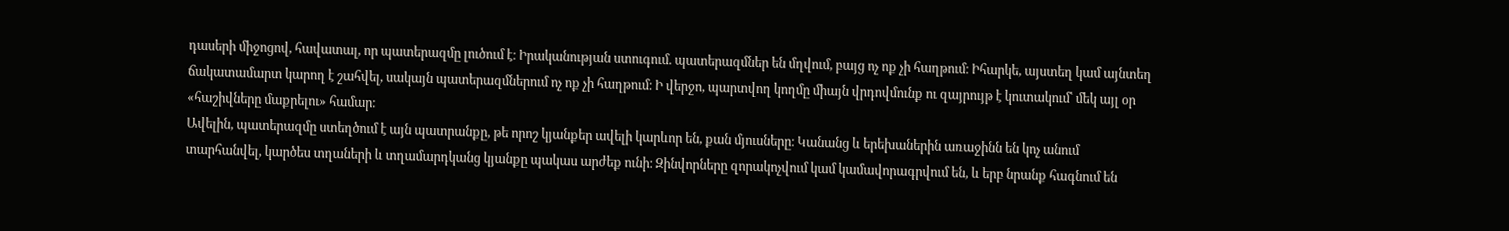դասերի միջոցով, հավատալ, որ պատերազմը լուծում է։ Իրականության ստուգում. պատերազմներ են մղվում, բայց ոչ ոք չի հաղթում։ Իհարկե, այստեղ կամ այնտեղ ճակատամարտ կարող է շահվել, սակայն պատերազմներում ոչ ոք չի հաղթում։ Ի վերջո, պարտվող կողմը միայն վրդովմունք ու զայրույթ է կուտակում՝ մեկ այլ օր «հաշիվները մաքրելու» համար։
Ավելին, պատերազմը ստեղծում է այն պատրանքը, թե որոշ կյանքեր ավելի կարևոր են, քան մյուսները։ Կանանց և երեխաներին առաջինն են կոչ անում տարհանվել, կարծես տղաների և տղամարդկանց կյանքը պակաս արժեք ունի։ Զինվորները զորակոչվում կամ կամավորագրվում են, և երբ նրանք հագնում են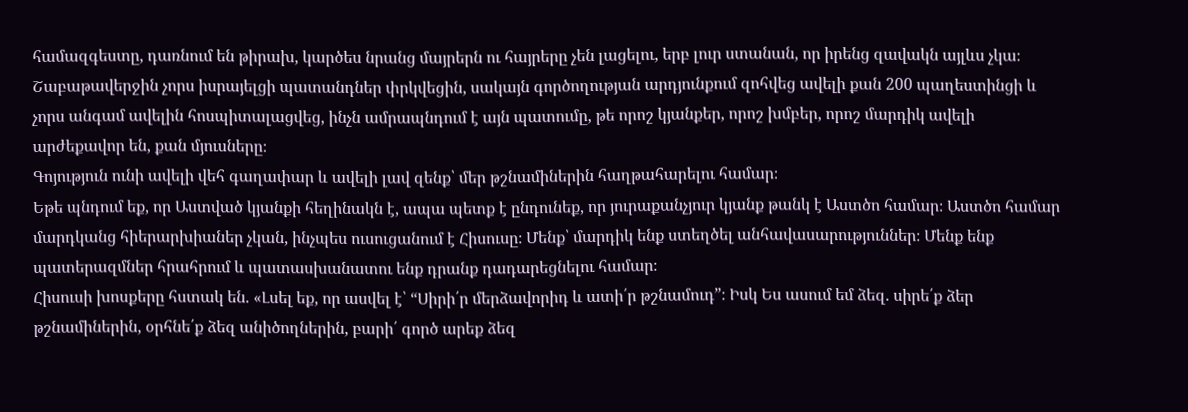համազգեստը, դառնում են թիրախ, կարծես նրանց մայրերն ու հայրերը չեն լացելու, երբ լուր ստանան, որ իրենց զավակն այլևս չկա։
Շաբաթավերջին չորս իսրայելցի պատանդներ փրկվեցին, սակայն գործողության արդյունքում զոհվեց ավելի քան 200 պաղեստինցի և չորս անգամ ավելին հոսպիտալացվեց, ինչն ամրապնդում է այն պատումը, թե որոշ կյանքեր, որոշ խմբեր, որոշ մարդիկ ավելի արժեքավոր են, քան մյուսները։
Գոյություն ունի ավելի վեհ գաղափար և ավելի լավ զենք՝ մեր թշնամիներին հաղթահարելու համար։
Եթե պնդում եք, որ Աստված կյանքի հեղինակն է, ապա պետք է ընդունեք, որ յուրաքանչյուր կյանք թանկ է Աստծո համար։ Աստծո համար մարդկանց հիերարխիաներ չկան, ինչպես ուսուցանում է Հիսուսը։ Մենք՝ մարդիկ ենք ստեղծել անհավասարություններ։ Մենք ենք պատերազմներ հրահրում և պատասխանատու ենք դրանք դադարեցնելու համար։
Հիսուսի խոսքերը հստակ են. «Լսել եք, որ ասվել է՝ “Սիրի՛ր մերձավորիդ և ատի՛ր թշնամուդ”։ Իսկ Ես ասում եմ ձեզ. սիրե՛ք ձեր թշնամիներին, օրհնե՛ք ձեզ անիծողներին, բարի՛ գործ արեք ձեզ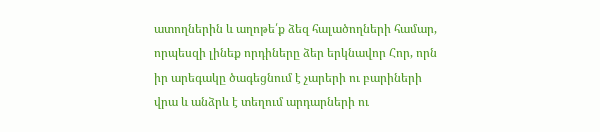ատողներին և աղոթե՛ք ձեզ հալածողների համար, որպեսզի լինեք որդիները ձեր երկնավոր Հոր, որն իր արեգակը ծագեցնում է չարերի ու բարիների վրա և անձրև է տեղում արդարների ու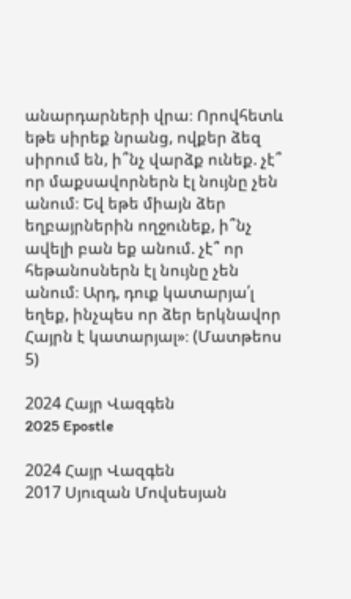անարդարների վրա։ Որովհետև եթե սիրեք նրանց, ովքեր ձեզ սիրում են, ի՞նչ վարձք ունեք. չէ՞ որ մաքսավորներն էլ նույնը չեն անում։ Եվ եթե միայն ձեր եղբայրներին ողջունեք, ի՞նչ ավելի բան եք անում. չէ՞ որ հեթանոսներն էլ նույնը չեն անում։ Արդ, դուք կատարյա՛լ եղեք, ինչպես որ ձեր երկնավոր Հայրն է կատարյալ»։ (Մատթեոս 5)

2024 Հայր Վազգեն
2025 Epostle

2024 Հայր Վազգեն
2017 Սյուզան Մովսեսյան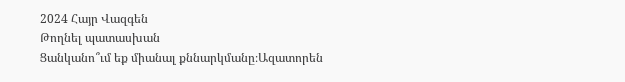2024 Հայր Վազգեն
Թողնել պատասխան
Ցանկանո՞ւմ եք միանալ քննարկմանը։Ազատորեն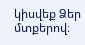կիսվեք Ձեր մտքերով։